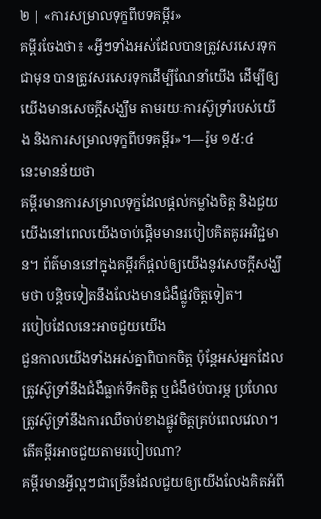២ | «ការសម្រាលទុក្ខពីបទគម្ពីរ»
គម្ពីរចែងថា៖ «អ្វីៗទាំងអស់ដែលបានត្រូវសរសេរទុកជាមុន បានត្រូវសរសេរទុកដើម្បីណែនាំយើង ដើម្បីឲ្យយើងមានសេចក្ដីសង្ឃឹម តាមរយៈការស៊ូទ្រាំរបស់យើង និងការសម្រាលទុក្ខពីបទគម្ពីរ»។—រ៉ូម ១៥:៤
នេះមានន័យថា
គម្ពីរមានការសម្រាលទុក្ខដែលផ្ដល់កម្លាំងចិត្ត និងជួយយើងនៅពេលយើងចាប់ផ្ដើមមានរបៀបគិតគូរអវិជ្ជមាន។ ព័ត៌មាននៅក្នុងគម្ពីរក៏ផ្ដល់ឲ្យយើងនូវសេចក្ដីសង្ឃឹមថា បន្តិចទៀតនឹងលែងមានជំងឺផ្លូវចិត្តទៀត។
របៀបដែលនេះអាចជួយយើង
ជួនកាលយើងទាំងអស់គ្នាពិបាកចិត្ត ប៉ុន្តែអស់អ្នកដែលត្រូវស៊ូទ្រាំនឹងជំងឺធ្លាក់ទឹកចិត្ត ឬជំងឺថប់បារម្ភ ប្រហែលត្រូវស៊ូទ្រាំនឹងការឈឺចាប់ខាងផ្លូវចិត្តគ្រប់ពេលវេលា។ តើគម្ពីរអាចជួយតាមរបៀបណា?
គម្ពីរមានអ្វីល្អៗជាច្រើនដែលជួយឲ្យយើងលែងគិតអំពី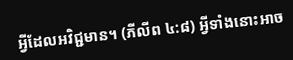អ្វីដែលអវិជ្ជមាន។ (ភីលីព ៤:៨) អ្វីទាំងនោះអាច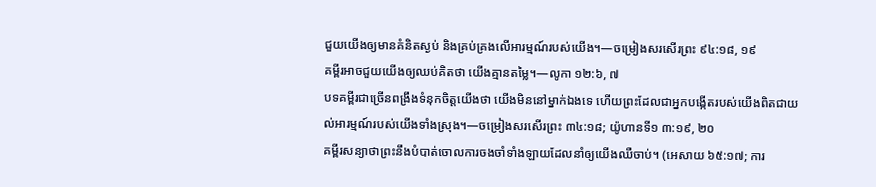ជួយយើងឲ្យមានគំនិតស្ងប់ និងគ្រប់គ្រងលើអារម្មណ៍របស់យើង។—ចម្រៀងសរសើរព្រះ ៩៤:១៨, ១៩
គម្ពីរអាចជួយយើងឲ្យឈប់គិតថា យើងគ្មានតម្លៃ។—លូកា ១២:៦, ៧
បទគម្ពីរជាច្រើនពង្រឹងទំនុកចិត្តយើងថា យើងមិននៅម្នាក់ឯងទេ ហើយព្រះដែលជាអ្នកបង្កើតរបស់យើងពិតជាយល់អារម្មណ៍របស់យើងទាំងស្រុង។—ចម្រៀងសរសើរព្រះ ៣៤:១៨; យ៉ូហានទី១ ៣:១៩, ២០
គម្ពីរសន្យាថាព្រះនឹងបំបាត់ចោលការចងចាំទាំងឡាយដែលនាំឲ្យយើងឈឺចាប់។ (អេសាយ ៦៥:១៧; ការ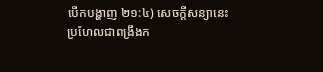បើកបង្ហាញ ២១:៤) សេចក្ដីសន្យានេះប្រហែលជាពង្រឹងក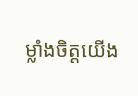ម្លាំងចិត្តយើង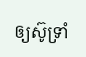ឲ្យស៊ូទ្រាំ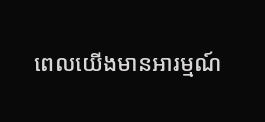ពេលយើងមានអារម្មណ៍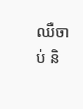ឈឺចាប់ និ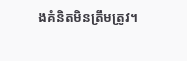ងគំនិតមិនត្រឹមត្រូវ។